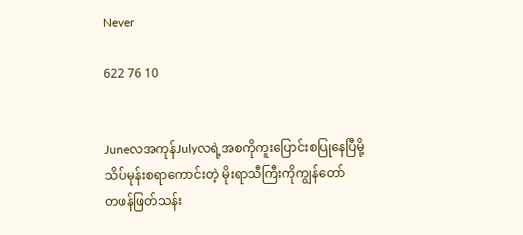Never

622 76 10


Juneလအကုန်Julyလရဲ့အစကိုကူးပြောင်းစပြုနေပြီမို့
သိပ်မုန်းစရာကောင်းတဲ့ မိုးရာသီကြီးကိုကျွန်တော်
တဖန်ဖြတ်သန်း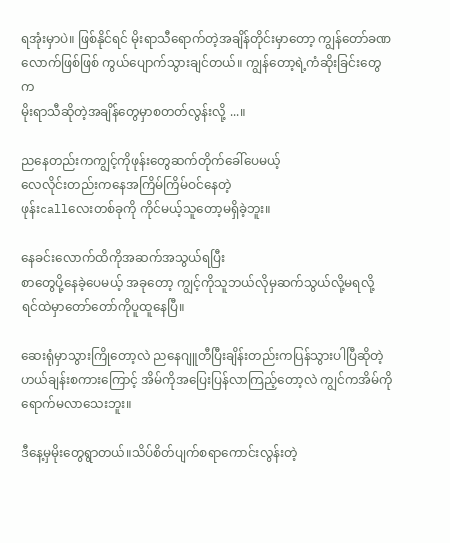ရအုံးမှာပဲ။ ဖြစ်နိုင်ရင် မိုးရာသီရောက်တဲ့အချိန်တိုင်းမှာတော့ ကျွန်တော်ခဏလောက်ဖြစ်ဖြစ် ကွယ်ပျောက်သွားချင်တယ်။ ကျွန်တော့ရဲ့ကံဆိုးခြင်းတွေက
မိုးရာသီဆိုတဲ့အချိန်တွေမှာစတတ်လွန်းလို့ ...။

ညနေတည်းကကျွင့်ကိုဖုန်းတွေဆက်တိုက်ခေါ်ပေမယ့်
လေလိုင်းတည်းကနေအကြိမ်ကြိမ်ဝင်နေတဲ့
ဖုန်းcallလေးတစ်ခုကို ကိုင်မယ့်သူတော့မရှိခဲ့ဘူး။

နေခင်းလောက်ထိကိုအဆက်အသွယ်ရပြီး
စာတွေပို့နေခဲ့ပေမယ့် အခုတော့ ကျွင့်ကိုသူဘယ်လိုမှဆက်သွယ်လို့မရလို့ ရင်ထဲမှာတော်တော်ကိုပူထူနေပြီ။

ဆေးရုံမှာသွားကြိုတော့လဲ ညနေဂျူတီပြီးချိန်းတည်းကပြန်သွားပါပြီဆိုတဲ့ဟယ်ချန်းစကားကြောင့် အိမ်ကိုအပြေးပြန်လာကြည့်တော့လဲ ကျွင်ကအိမ်ကိုရောက်မလာသေးဘူး။

ဒီနေ့မှမိုးတွေရွာတယ်။သိပ်စိတ်ပျက်စရာကောင်းလွန်းတဲ့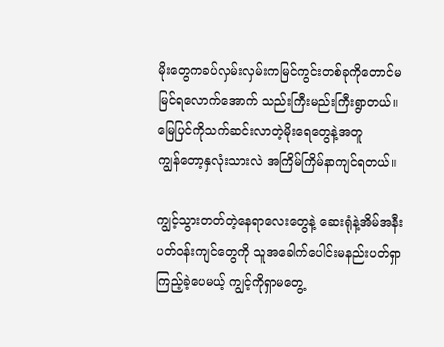မိုးတွေကခပ်လှမ်းလှမ်းကမြင်ကွင်းတစ်ခုကိုတောင်မမြင်ရလောက်အောက် သည်းကြီးမည်းကြီးရွာတယ်။
မြေပြင်ကိုသက်ဆင်းလာတဲ့မိုးရေတွေနဲ့အတူ
ကျွန်တော့နှလုံးသားလဲ အကြိမ်ကြိမ်နာကျင်ရတယ်။

ကျွင့်သွားတတ်တဲ့နေရာလေးတွေနဲ့ ဆေးရုံနဲ့အိမ်အနီးပတ်ဝန်းကျင်တွေကို သူအခေါက်ပေါင်းမနည်းပတ်ရှာကြည့်ခဲ့ပေမယ့် ကျွင့်ကိုရှာမတွေ့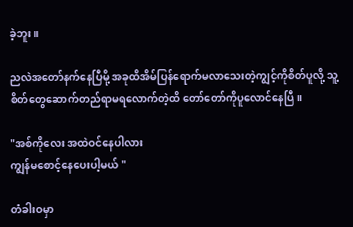ခဲ့ဘူး။

ညလဲအတော်နက်နေပြီမို့ အခုထိအိမ်ပြန်ရောက်မလာသေးတဲ့ကျွင့်ကိုစိတ်ပူလို့ သူ့စိတ်တွေဆောက်တည်ရာမရလောက်တဲ့ထိ တော်တော်ကိုပူလောင်နေပြီ။

"အစ်ကိုလေး အထဲဝင်နေပါလား
ကျွန်မစောင့်နေပေးပါ့မယ် "

တံခါးဝမှာ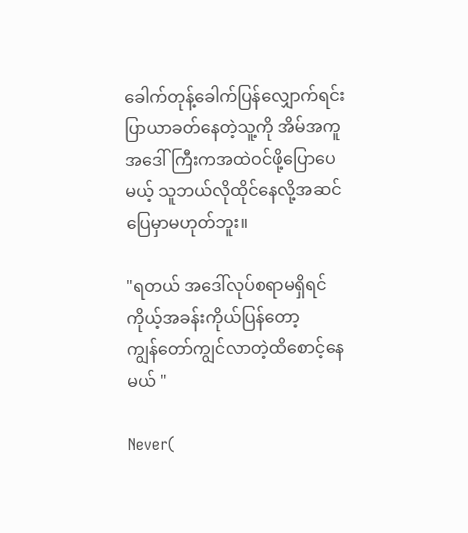ခေါက်တုန့်ခေါက်ပြန်လျှောက်ရင်း
ပြာယာခတ်နေတဲ့သူ့ကို အိမ်အကူအဒေါ်ကြီးကအထဲဝင်ဖို့ပြောပေမယ့် သူဘယ်လိုထိုင်နေလို့အဆင်ပြေမှာမဟုတ်ဘူး။

"ရတယ် အဒေါ်လုပ်စရာမရှိရင်ကိုယ့်အခန်းကိုယ်ပြန်တော့
ကျွန်တော်ကျွင်လာတဲ့ထိစောင့်နေမယ် "

Never(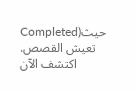Completed)حيث تعيش القصص. اكتشف الآن